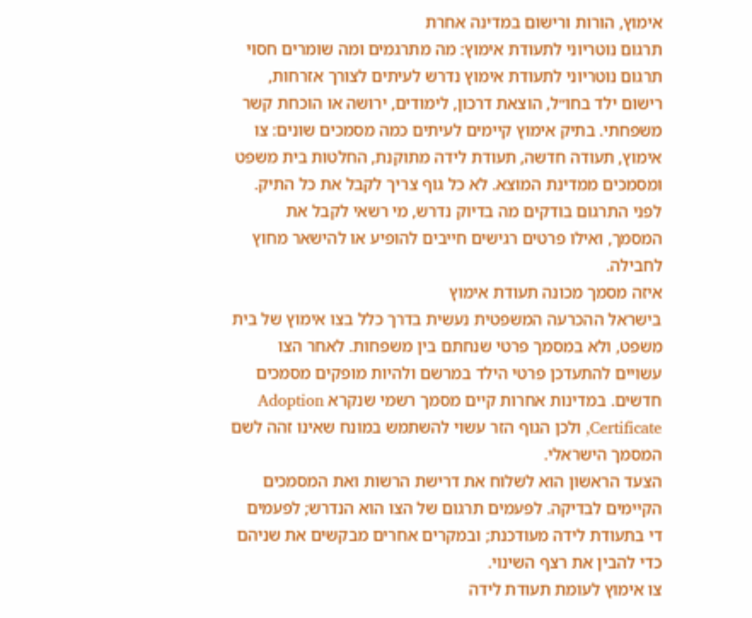אימוץ, הורות ורישום במדינה אחרת
תרגום נוטריוני לתעודת אימוץ: מה מתרגמים ומה שומרים חסוי
תרגום נוטריוני לתעודת אימוץ נדרש לעיתים לצורך אזרחות, רישום ילד בחו״ל, הוצאת דרכון, לימודים, ירושה או הוכחת קשר משפחתי. בתיק אימוץ קיימים לעיתים כמה מסמכים שונים: צו אימוץ, תעודה חדשה, תעודת לידה מתוקנת, החלטות בית משפט ומסמכים ממדינת המוצא. לא כל גוף צריך לקבל את כל התיק. לפני התרגום בודקים מה בדיוק נדרש, מי רשאי לקבל את המסמך, ואילו פרטים רגישים חייבים להופיע או להישאר מחוץ לחבילה.
איזה מסמך מכונה תעודת אימוץ
בישראל ההכרעה המשפטית נעשית בדרך כלל בצו אימוץ של בית משפט, ולא במסמך פרטי שנחתם בין משפחות. לאחר הצו עשויים להתעדכן פרטי הילד במרשם ולהיות מופקים מסמכים חדשים. במדינות אחרות קיים מסמך רשמי שנקרא Adoption Certificate, ולכן הגוף הזר עשוי להשתמש במונח שאינו זהה לשם המסמך הישראלי.
הצעד הראשון הוא לשלוח את דרישת הרשות ואת המסמכים הקיימים לבדיקה. לפעמים תרגום של הצו הוא הנדרש; לפעמים די בתעודת לידה מעודכנת; ובמקרים אחרים מבקשים את שניהם כדי להבין את רצף השינוי.
צו אימוץ לעומת תעודת לידה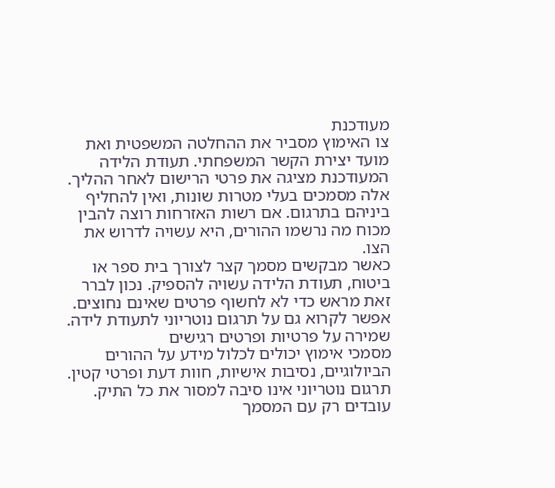מעודכנת
צו האימוץ מסביר את ההחלטה המשפטית ואת מועד יצירת הקשר המשפחתי. תעודת הלידה המעודכנת מציגה את פרטי הרישום לאחר ההליך. אלה מסמכים בעלי מטרות שונות, ואין להחליף ביניהם בתרגום. אם רשות האזרחות רוצה להבין מכוח מה נרשמו ההורים, היא עשויה לדרוש את הצו.
כאשר מבקשים מסמך קצר לצורך בית ספר או ביטוח, תעודת הלידה עשויה להספיק. נכון לברר זאת מראש כדי לא לחשוף פרטים שאינם נחוצים. אפשר לקרוא גם על תרגום נוטריוני לתעודת לידה.
שמירה על פרטיות ופרטים רגישים
מסמכי אימוץ יכולים לכלול מידע על ההורים הביולוגיים, נסיבות אישיות, חוות דעת ופרטי קטין. תרגום נוטריוני אינו סיבה למסור את כל התיק. עובדים רק עם המסמך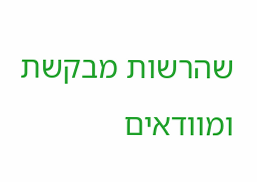שהרשות מבקשת ומוודאים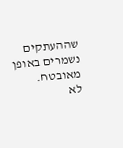שההעתקים נשמרים באופן מאובטח.
לא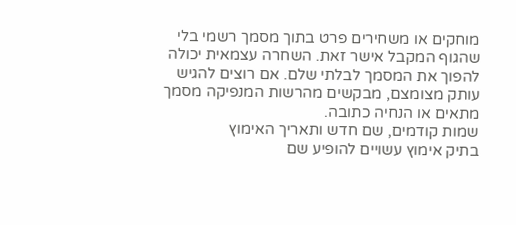מוחקים או משחירים פרט בתוך מסמך רשמי בלי שהגוף המקבל אישר זאת. השחרה עצמאית יכולה להפוך את המסמך לבלתי שלם. אם רוצים להגיש עותק מצומצם, מבקשים מהרשות המנפיקה מסמך מתאים או הנחיה כתובה.
שמות קודמים, שם חדש ותאריך האימוץ
בתיק אימוץ עשויים להופיע שם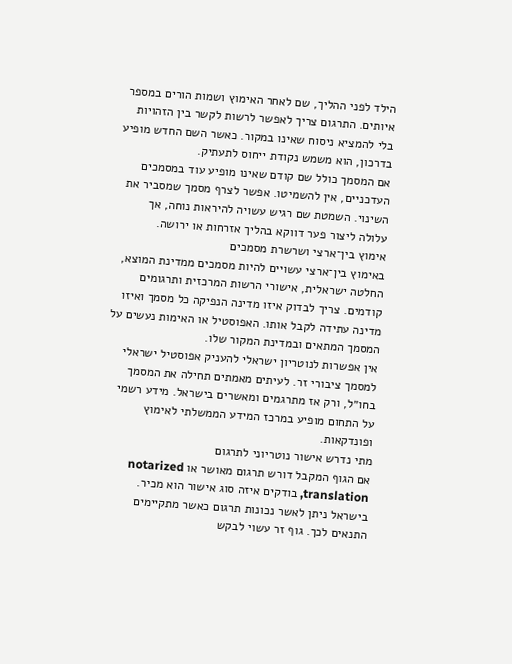הילד לפני ההליך, שם לאחר האימוץ ושמות הורים במספר איותים. התרגום צריך לאפשר לרשות לקשר בין הזהויות בלי להמציא ניסוח שאינו במקור. כאשר השם החדש מופיע בדרכון, הוא משמש נקודת ייחוס לתעתיק.
אם המסמך כולל שם קודם שאינו מופיע עוד במסמכים העדכניים, אין להשמיטו. אפשר לצרף מסמך שמסביר את השינוי. השמטת שם רגיש עשויה להיראות נוחה, אך עלולה ליצור פער דווקא בהליך אזרחות או ירושה.
אימוץ בין־ארצי ושרשרת מסמכים
באימוץ בין־ארצי עשויים להיות מסמכים ממדינת המוצא, החלטה ישראלית, אישורי הרשות המרכזית ותרגומים קודמים. צריך לבדוק איזו מדינה הנפיקה כל מסמך ואיזו מדינה עתידה לקבל אותו. האפוסטיל או האימות נעשים על המסמך המתאים ובמדינת המקור שלו.
אין אפשרות לנוטריון ישראלי להעניק אפוסטיל ישראלי למסמך ציבורי זר. לעיתים מאמתים תחילה את המסמך בחו״ל, ורק אז מתרגמים ומאשרים בישראל. מידע רשמי על התחום מופיע במרכז המידע הממשלתי לאימוץ ופונדקאות.
מתי נדרש אישור נוטריוני לתרגום
אם הגוף המקבל דורש תרגום מאושר או notarized translation, בודקים איזה סוג אישור הוא מכיר. בישראל ניתן לאשר נכונות תרגום כאשר מתקיימים התנאים לכך. גוף זר עשוי לבקש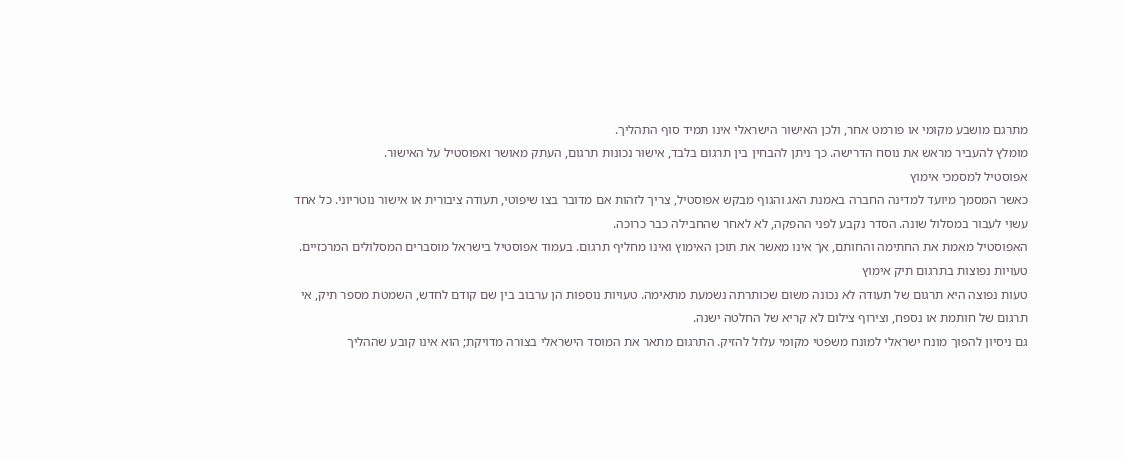מתרגם מושבע מקומי או פורמט אחר, ולכן האישור הישראלי אינו תמיד סוף התהליך.
מומלץ להעביר מראש את נוסח הדרישה. כך ניתן להבחין בין תרגום בלבד, אישור נכונות תרגום, העתק מאושר ואפוסטיל על האישור.
אפוסטיל למסמכי אימוץ
כאשר המסמך מיועד למדינה החברה באמנת האג והגוף מבקש אפוסטיל, צריך לזהות אם מדובר בצו שיפוטי, תעודה ציבורית או אישור נוטריוני. כל אחד עשוי לעבור במסלול שונה. הסדר נקבע לפני ההפקה, לא לאחר שהחבילה כבר כרוכה.
האפוסטיל מאמת את החתימה והחותם, אך אינו מאשר את תוכן האימוץ ואינו מחליף תרגום. בעמוד אפוסטיל בישראל מוסברים המסלולים המרכזיים.
טעויות נפוצות בתרגום תיק אימוץ
טעות נפוצה היא תרגום של תעודה לא נכונה משום שכותרתה נשמעת מתאימה. טעויות נוספות הן ערבוב בין שם קודם לחדש, השמטת מספר תיק, אי תרגום של חותמת או נספח, וצירוף צילום לא קריא של החלטה ישנה.
גם ניסיון להפוך מונח ישראלי למונח משפטי מקומי עלול להזיק. התרגום מתאר את המוסד הישראלי בצורה מדויקת; הוא אינו קובע שההליך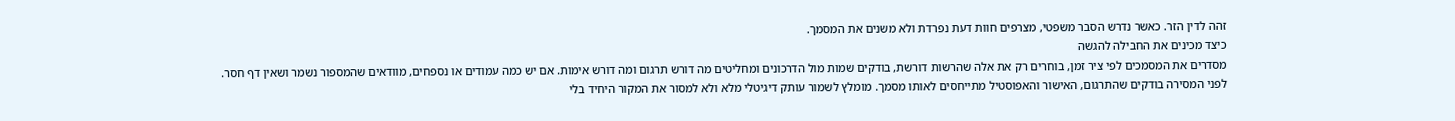זהה לדין הזר. כאשר נדרש הסבר משפטי, מצרפים חוות דעת נפרדת ולא משנים את המסמך.
כיצד מכינים את החבילה להגשה
מסדרים את המסמכים לפי ציר זמן, בוחרים רק את אלה שהרשות דורשת, בודקים שמות מול הדרכונים ומחליטים מה דורש תרגום ומה דורש אימות. אם יש כמה עמודים או נספחים, מוודאים שהמספור נשמר ושאין דף חסר.
לפני המסירה בודקים שהתרגום, האישור והאפוסטיל מתייחסים לאותו מסמך. מומלץ לשמור עותק דיגיטלי מלא ולא למסור את המקור היחיד בלי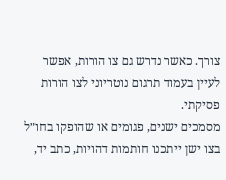צורך. כאשר נדרש גם צו הורות, אפשר לעיין בעמוד תרגום נוטריוני לצו הורות פסיקתי.
מסמכים ישנים, פגומים או שהופקו בחו״ל
בצו ישן ייתכנו חותמות דהויות, כתב יד,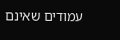עמודים שאינם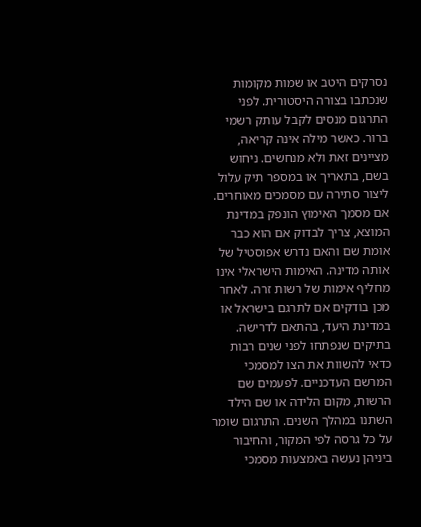נסרקים היטב או שמות מקומות שנכתבו בצורה היסטורית. לפני התרגום מנסים לקבל עותק רשמי ברור. כאשר מילה אינה קריאה, מציינים זאת ולא מנחשים. ניחוש בשם, בתאריך או במספר תיק עלול ליצור סתירה עם מסמכים מאוחרים.
אם מסמך האימוץ הונפק במדינת המוצא, צריך לבדוק אם הוא כבר אומת שם והאם נדרש אפוסטיל של אותה מדינה. האימות הישראלי אינו מחליף אימות של רשות זרה. לאחר מכן בודקים אם לתרגם בישראל או במדינת היעד, בהתאם לדרישה.
בתיקים שנפתחו לפני שנים רבות כדאי להשוות את הצו למסמכי המרשם העדכניים. לפעמים שם הרשות, מקום הלידה או שם הילד השתנו במהלך השנים. התרגום שומר על כל גרסה לפי המקור, והחיבור ביניהן נעשה באמצעות מסמכי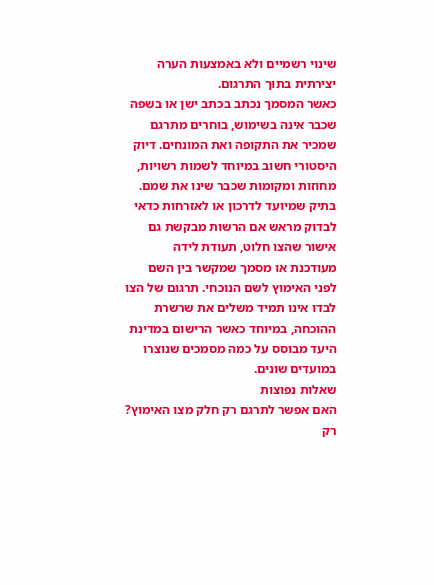שינוי רשמיים ולא באמצעות הערה יצירתית בתוך התרגום.
כאשר המסמך נכתב בכתב ישן או בשפה שכבר אינה בשימוש, בוחרים מתרגם שמכיר את התקופה ואת המונחים. דיוק היסטורי חשוב במיוחד לשמות רשויות, מחוזות ומקומות שכבר שינו את שמם.
בתיק שמיועד לדרכון או לאזרחות כדאי לבדוק מראש אם הרשות מבקשת גם אישור שהצו חלוט, תעודת לידה מעודכנת או מסמך שמקשר בין השם לפני האימוץ לשם הנוכחי. תרגום של הצו לבדו אינו תמיד משלים את שרשרת ההוכחה, במיוחד כאשר הרישום במדינת היעד מבוסס על כמה מסמכים שנוצרו במועדים שונים.
שאלות נפוצות
האם אפשר לתרגם רק חלק מצו האימוץ?
רק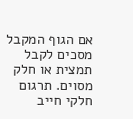אם הגוף המקבל מסכים לקבל תמצית או חלק מסוים. תרגום חלקי חייב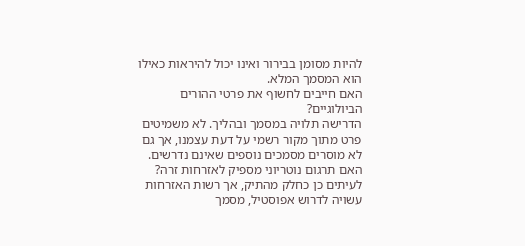להיות מסומן בבירור ואינו יכול להיראות כאילו הוא המסמך המלא.
האם חייבים לחשוף את פרטי ההורים הביולוגיים?
הדרישה תלויה במסמך ובהליך. לא משמיטים פרט מתוך מקור רשמי על דעת עצמנו, אך גם לא מוסרים מסמכים נוספים שאינם נדרשים.
האם תרגום נוטריוני מספיק לאזרחות זרה?
לעיתים כן כחלק מהתיק, אך רשות האזרחות עשויה לדרוש אפוסטיל, מסמך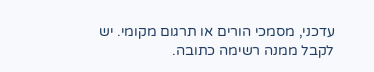עדכני, מסמכי הורים או תרגום מקומי. יש לקבל ממנה רשימה כתובה.